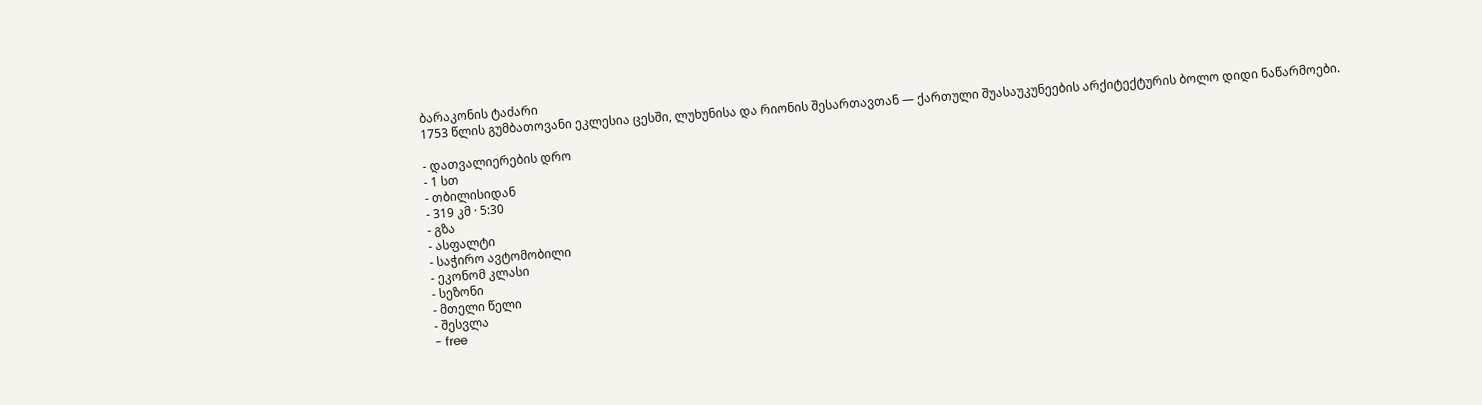ბარაკონის ტაძარი
1753 წლის გუმბათოვანი ეკლესია ცესში, ლუხუნისა და რიონის შესართავთან — ქართული შუასაუკუნეების არქიტექტურის ბოლო დიდი ნაწარმოები.

- დათვალიერების დრო
- 1 სთ
- თბილისიდან
- 319 კმ · 5:30
- გზა
- ასფალტი
- საჭირო ავტომობილი
- ეკონომ კლასი
- სეზონი
- მთელი წელი
- შესვლა
- free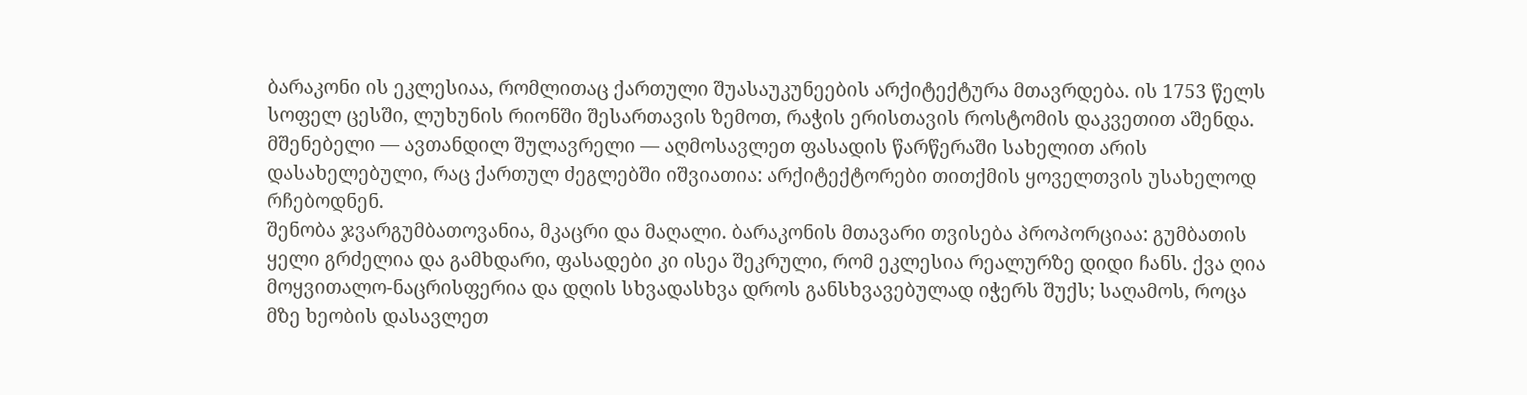ბარაკონი ის ეკლესიაა, რომლითაც ქართული შუასაუკუნეების არქიტექტურა მთავრდება. ის 1753 წელს სოფელ ცესში, ლუხუნის რიონში შესართავის ზემოთ, რაჭის ერისთავის როსტომის დაკვეთით აშენდა. მშენებელი — ავთანდილ შულავრელი — აღმოსავლეთ ფასადის წარწერაში სახელით არის დასახელებული, რაც ქართულ ძეგლებში იშვიათია: არქიტექტორები თითქმის ყოველთვის უსახელოდ რჩებოდნენ.
შენობა ჯვარგუმბათოვანია, მკაცრი და მაღალი. ბარაკონის მთავარი თვისება პროპორციაა: გუმბათის ყელი გრძელია და გამხდარი, ფასადები კი ისეა შეკრული, რომ ეკლესია რეალურზე დიდი ჩანს. ქვა ღია მოყვითალო-ნაცრისფერია და დღის სხვადასხვა დროს განსხვავებულად იჭერს შუქს; საღამოს, როცა მზე ხეობის დასავლეთ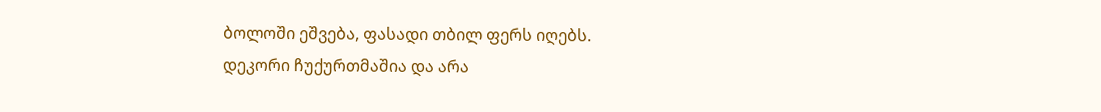ბოლოში ეშვება, ფასადი თბილ ფერს იღებს.
დეკორი ჩუქურთმაშია და არა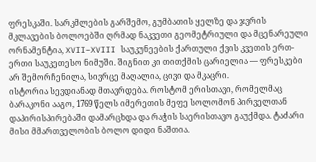ფრესკაში. სარკმლების გარშემო, გუმბათის ყელზე და ჯვრის მკლავების ბოლოებში ღრმად ნაკვეთი გეომეტრიული და მცენარეული ორნამენტია, XVII–XVIII საუკუნეების ქართული ქვის კვეთის ერთ-ერთი საუკეთესო ნიმუში. შიგნით კი თითქმის ცარიელია — ფრესკები არ შემორჩენილა, სივრცე მაღალია, ცივი და მკაცრი.
ისტორია სევდიანად მთავრდება. როსტომ ერისთავი, რომელმაც ბარაკონი ააგო, 1769 წელს იმერეთის მეფე სოლომონ პირველთან დაპირისპირებაში დამარცხდა და რაჭის საერისთავო გაუქმდა. ტაძარი მისი მმართველობის ბოლო დიდი ნაშთია.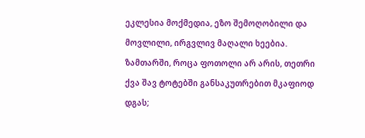ეკლესია მოქმედია, ეზო შემოღობილი და მოვლილი, ირგვლივ მაღალი ხეებია. ზამთარში, როცა ფოთოლი არ არის, თეთრი ქვა შავ ტოტებში განსაკუთრებით მკაფიოდ დგას;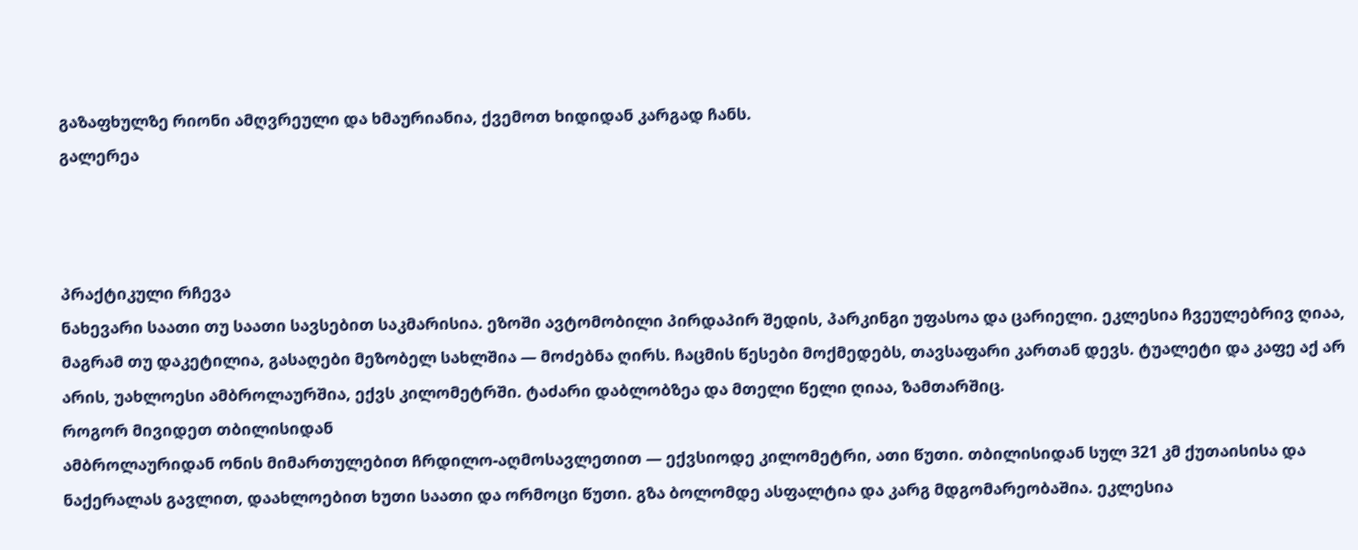გაზაფხულზე რიონი ამღვრეული და ხმაურიანია, ქვემოთ ხიდიდან კარგად ჩანს.
გალერეა



პრაქტიკული რჩევა
ნახევარი საათი თუ საათი სავსებით საკმარისია. ეზოში ავტომობილი პირდაპირ შედის, პარკინგი უფასოა და ცარიელი. ეკლესია ჩვეულებრივ ღიაა, მაგრამ თუ დაკეტილია, გასაღები მეზობელ სახლშია — მოძებნა ღირს. ჩაცმის წესები მოქმედებს, თავსაფარი კართან დევს. ტუალეტი და კაფე აქ არ არის, უახლოესი ამბროლაურშია, ექვს კილომეტრში. ტაძარი დაბლობზეა და მთელი წელი ღიაა, ზამთარშიც.
როგორ მივიდეთ თბილისიდან
ამბროლაურიდან ონის მიმართულებით ჩრდილო-აღმოსავლეთით — ექვსიოდე კილომეტრი, ათი წუთი. თბილისიდან სულ 321 კმ ქუთაისისა და ნაქერალას გავლით, დაახლოებით ხუთი საათი და ორმოცი წუთი. გზა ბოლომდე ასფალტია და კარგ მდგომარეობაშია. ეკლესია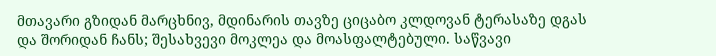მთავარი გზიდან მარცხნივ, მდინარის თავზე ციცაბო კლდოვან ტერასაზე დგას და შორიდან ჩანს; შესახვევი მოკლეა და მოასფალტებული. საწვავი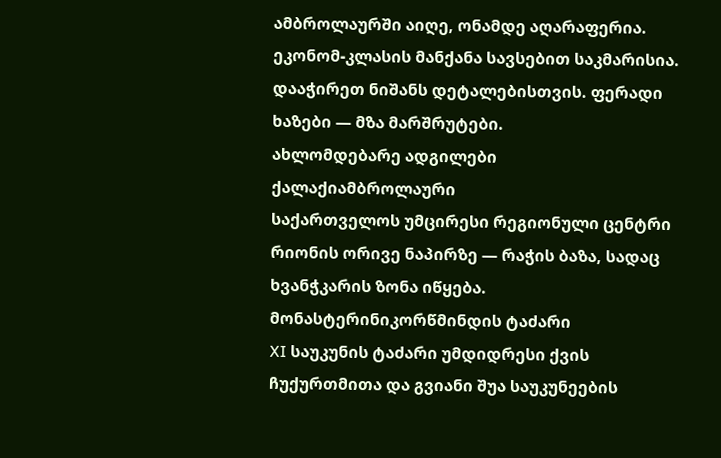ამბროლაურში აიღე, ონამდე აღარაფერია. ეკონომ-კლასის მანქანა სავსებით საკმარისია.
დააჭირეთ ნიშანს დეტალებისთვის. ფერადი ხაზები — მზა მარშრუტები.
ახლომდებარე ადგილები
ქალაქიამბროლაური
საქართველოს უმცირესი რეგიონული ცენტრი რიონის ორივე ნაპირზე — რაჭის ბაზა, სადაც ხვანჭკარის ზონა იწყება.
მონასტერინიკორწმინდის ტაძარი
XI საუკუნის ტაძარი უმდიდრესი ქვის ჩუქურთმითა და გვიანი შუა საუკუნეების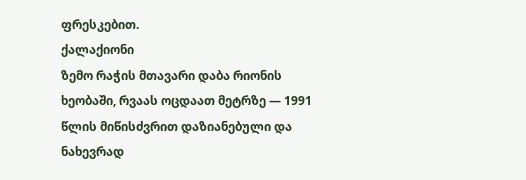ფრესკებით.
ქალაქიონი
ზემო რაჭის მთავარი დაბა რიონის ხეობაში, რვაას ოცდაათ მეტრზე — 1991 წლის მიწისძვრით დაზიანებული და ნახევრად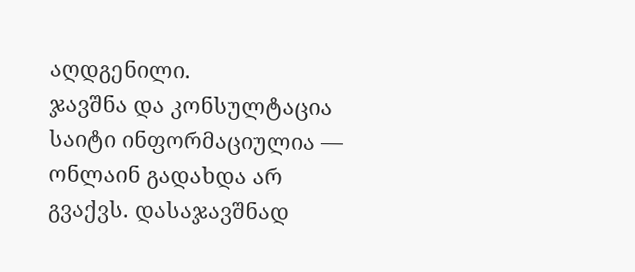აღდგენილი.
ჯავშნა და კონსულტაცია
საიტი ინფორმაციულია — ონლაინ გადახდა არ გვაქვს. დასაჯავშნად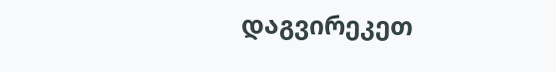დაგვირეკეთ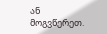ან მოგვწერეთ.